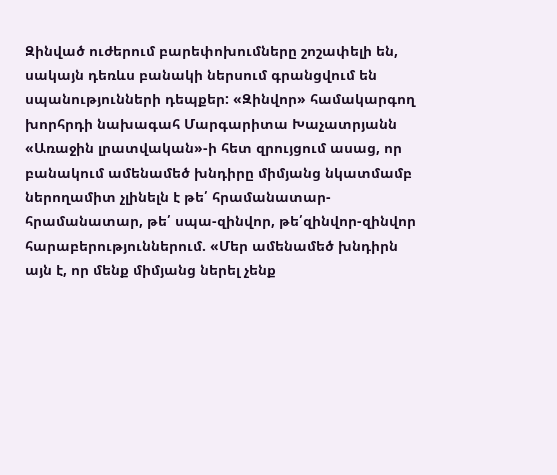Զինված ուժերում բարեփոխումները շոշափելի են, սակայն դեռևս բանակի ներսում գրանցվում են սպանությունների դեպքեր: «Զինվոր» համակարգող խորհրդի նախագահ Մարգարիտա Խաչատրյանն «Առաջին լրատվական»-ի հետ զրույցում ասաց, որ բանակում ամենամեծ խնդիրը միմյանց նկատմամբ ներողամիտ չլինելն է թե՛ հրամանատար-հրամանատար, թե՛ սպա-զինվոր, թե՛զինվոր-զինվոր հարաբերություններում. «Մեր ամենամեծ խնդիրն այն է, որ մենք միմյանց ներել չենք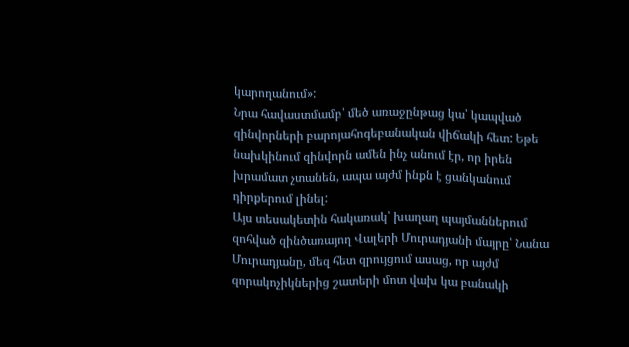կարողանում»:
Նրա հավաստմամբ՝ մեծ առաջընթաց կա՝ կապված զինվորների բարոյահոգեբանական վիճակի հետ: Եթե նախկինում զինվորն ամեն ինչ անում էր, որ իրեն խրամատ չտանեն, ապա այժմ ինքն է ցանկանում դիրքերում լինել:
Այս տեսակետին հակառակ՝ խաղաղ պայմաններում զոհված զինծառայող Վալերի Մուրադյանի մայրը՝ Նանա Մուրադյանը, մեզ հետ զրույցում ասաց, որ այժմ զորակոչիկներից շատերի մոտ վախ կա բանակի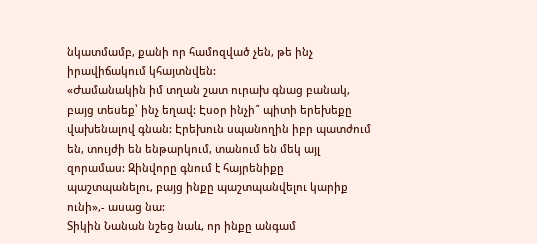նկատմամբ, քանի որ համոզված չեն, թե ինչ իրավիճակում կհայտնվեն:
«Ժամանակին իմ տղան շատ ուրախ գնաց բանակ, բայց տեսեք՝ ինչ եղավ: Էսօր ինչի՞ պիտի երեխեքը վախենալով գնան: Էրեխուն սպանողին իբր պատժում են, տույժի են ենթարկում, տանում են մեկ այլ զորամաս: Զինվորը գնում է հայրենիքը պաշտպանելու, բայց ինքը պաշտպանվելու կարիք ունի»,- ասաց նա:
Տիկին Նանան նշեց նաև, որ ինքը անգամ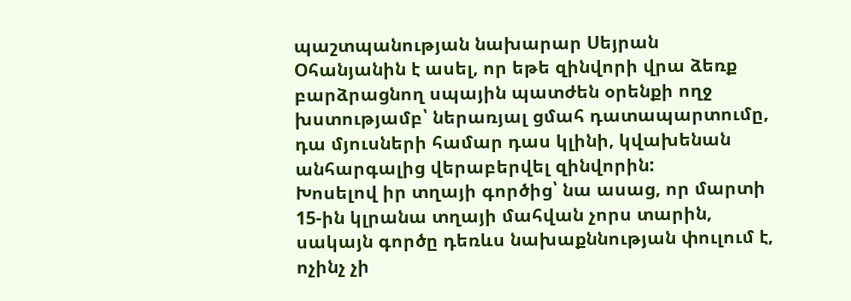պաշտպանության նախարար Սեյրան Օհանյանին է ասել, որ եթե զինվորի վրա ձեռք բարձրացնող սպային պատժեն օրենքի ողջ խստությամբ՝ ներառյալ ցմահ դատապարտումը, դա մյուսների համար դաս կլինի, կվախենան անհարգալից վերաբերվել զինվորին:
Խոսելով իր տղայի գործից՝ նա ասաց, որ մարտի 15-ին կլրանա տղայի մահվան չորս տարին, սակայն գործը դեռևս նախաքննության փուլում է, ոչինչ չի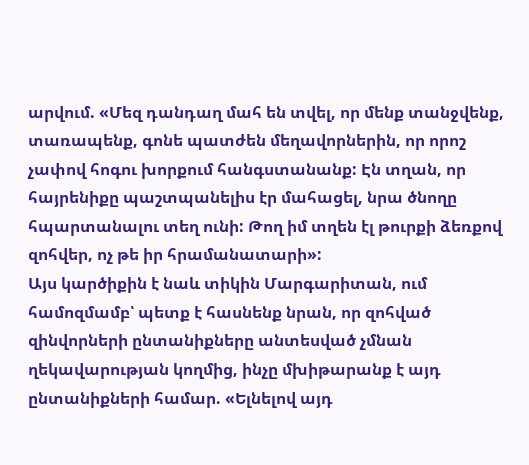արվում. «Մեզ դանդաղ մահ են տվել, որ մենք տանջվենք, տառապենք, գոնե պատժեն մեղավորներին, որ որոշ չափով հոգու խորքում հանգստանանք: Էն տղան, որ հայրենիքը պաշտպանելիս էր մահացել, նրա ծնողը հպարտանալու տեղ ունի: Թող իմ տղեն էլ թուրքի ձեռքով զոհվեր, ոչ թե իր հրամանատարի»:
Այս կարծիքին է նաև տիկին Մարգարիտան, ում համոզմամբ՝ պետք է հասնենք նրան, որ զոհված զինվորների ընտանիքները անտեսված չմնան ղեկավարության կողմից, ինչը մխիթարանք է այդ ընտանիքների համար. «Ելնելով այդ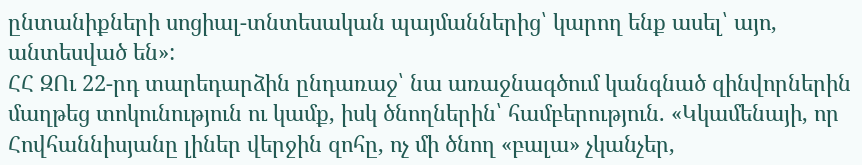ընտանիքների սոցիալ-տնտեսական պայմաններից՝ կարող ենք ասել՝ այո, անտեսված են»:
ՀՀ ԶՈւ 22-րդ տարեդարձին ընդառաջ՝ նա առաջնագծում կանգնած զինվորներին մաղթեց տոկունություն ու կամք, իսկ ծնողներին՝ համբերություն. «Կկամենայի, որ Հովհաննիսյանը լիներ վերջին զոհը, ոչ մի ծնող «բալա» չկանչեր,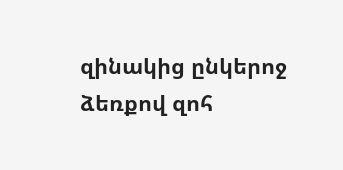զինակից ընկերոջ ձեռքով զոհ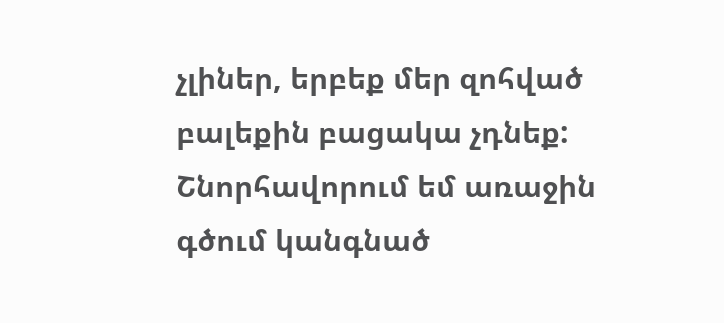չլիներ, երբեք մեր զոհված բալեքին բացակա չդնեք:
Շնորհավորում եմ առաջին գծում կանգնած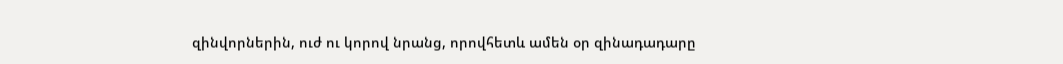զինվորներին, ուժ ու կորով նրանց, որովհետև ամեն օր զինադադարը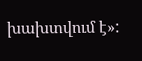խախտվում է»: